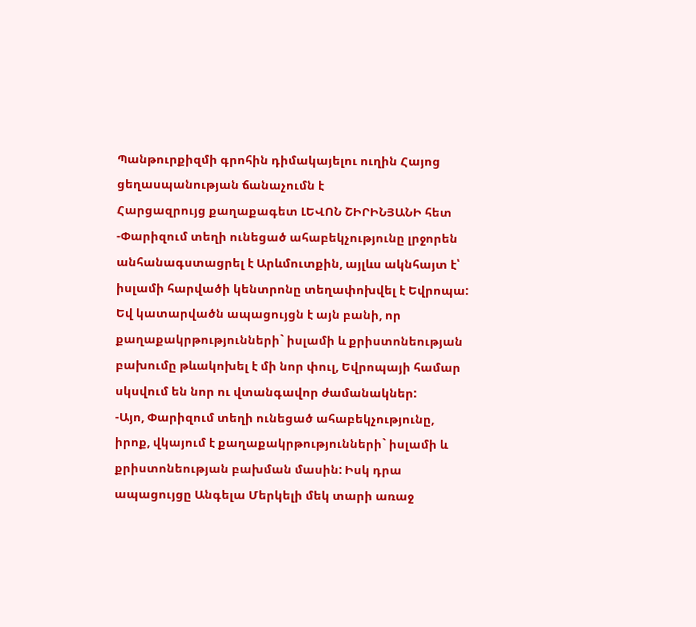Պանթուրքիզմի գրոհին դիմակայելու ուղին Հայոց ցեղասպանության ճանաչումն է
Հարցազրույց քաղաքագետ ԼԵՎՈՆ ՇԻՐԻՆՅԱՆԻ հետ
-Փարիզում տեղի ունեցած ահաբեկչությունը լրջորեն անհանագստացրել է Արևմուտքին, այլևս ակնհայտ է՝ իսլամի հարվածի կենտրոնը տեղափոխվել է Եվրոպա: Եվ կատարվածն ապացույցն է այն բանի, որ քաղաքակրթությունների` իսլամի և քրիստոնեության բախումը թևակոխել է մի նոր փուլ, Եվրոպայի համար սկսվում են նոր ու վտանգավոր ժամանակներ:
-Այո, Փարիզում տեղի ունեցած ահաբեկչությունը, իրոք, վկայում է քաղաքակրթությունների` իսլամի և քրիստոնեության բախման մասին: Իսկ դրա ապացույցը Անգելա Մերկելի մեկ տարի առաջ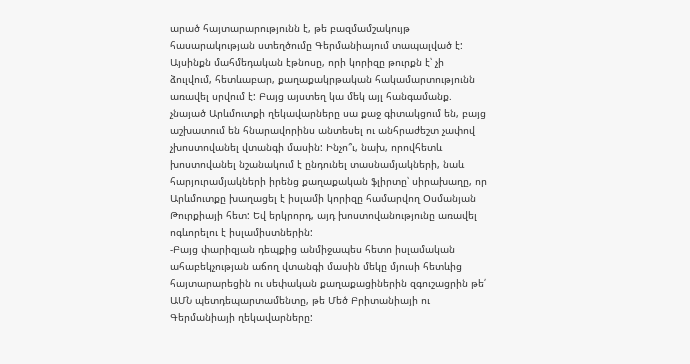արած հայտարարությունն է, թե բազմամշակույթ հասարակության ստեղծումը Գերմանիայում տապալված է: Այսինքն մահմեդական էթնոսը, որի կորիզը թուրքն է՝ չի ձուլվում, հետևաբար, քաղաքակրթական հակամարտությունն առավել սրվում է: Բայց այստեղ կա մեկ այլ հանգամանք. չնայած Արևմուտքի ղեկավարները սա քաջ գիտակցում են, բայց աշխատում են հնարավորինս անտեսել ու անհրաժեշտ չափով չխոստովանել վտանգի մասին: Ինչո՞ւ, նախ, որովհետև խոստովանել նշանակում է ընդունել տասնամյակների, նաև հարյուրամյակների իրենց քաղաքական ֆլիրտը՝ սիրախաղը, որ Արևմուտքը խաղացել է իսլամի կորիզը համարվող Օսմանյան Թուրքիայի հետ: Եվ երկրորդ, այդ խոստովանությունը առավել ոգևորելու է իսլամիստներին:
-Բայց փարիզյան դեպքից անմիջապես հետո իսլամական ահաբեկչության աճող վտանգի մասին մեկը մյուսի հետևից հայտարարեցին ու սեփական քաղաքացիներին զգուշացրին թե՛ ԱՄՆ պետդեպարտամենտը, թե Մեծ Բրիտանիայի ու Գերմանիայի ղեկավարները: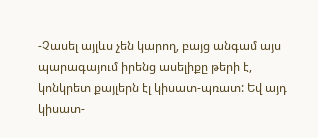-Չասել այլևս չեն կարող, բայց անգամ այս պարագայում իրենց ասելիքը թերի է, կոնկրետ քայլերն էլ կիսատ-պռատ: Եվ այդ կիսատ-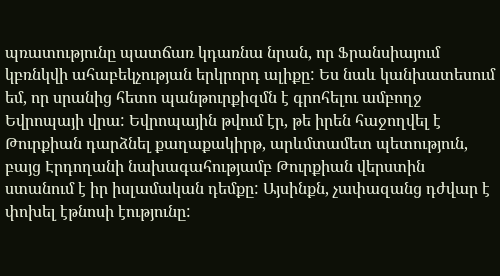պռատությունը պատճառ կդառնա նրան, որ Ֆրանսիայում կբռնկվի ահաբեկչության երկրորդ ալիքը: Ես նաև կանխատեսում եմ, որ սրանից հետո պանթուրքիզմն է գրոհելու ամբողջ Եվրոպայի վրա: Եվրոպային թվում էր, թե իրեն հաջողվել է Թուրքիան դարձնել քաղաքակիրթ, արևմտամետ պետություն, բայց Էրդողանի նախագահությամբ Թուրքիան վերստին ստանում է իր իսլամական դեմքը: Այսինքն, չափազանց դժվար է փոխել էթնոսի էությունը: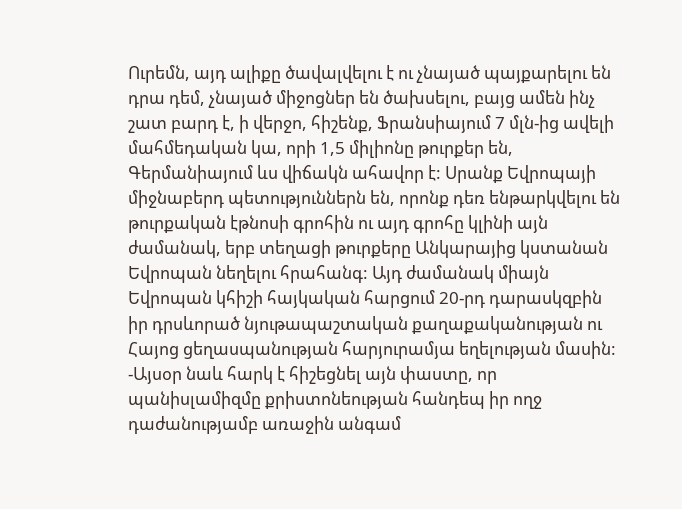Ուրեմն, այդ ալիքը ծավալվելու է ու չնայած պայքարելու են դրա դեմ, չնայած միջոցներ են ծախսելու, բայց ամեն ինչ շատ բարդ է, ի վերջո, հիշենք, Ֆրանսիայում 7 մլն-ից ավելի մահմեդական կա, որի 1,5 միլիոնը թուրքեր են, Գերմանիայում ևս վիճակն ահավոր է: Սրանք Եվրոպայի միջնաբերդ պետություններն են, որոնք դեռ ենթարկվելու են թուրքական էթնոսի գրոհին ու այդ գրոհը կլինի այն ժամանակ, երբ տեղացի թուրքերը Անկարայից կստանան Եվրոպան նեղելու հրահանգ: Այդ ժամանակ միայն Եվրոպան կհիշի հայկական հարցում 20-րդ դարասկզբին իր դրսևորած նյութապաշտական քաղաքականության ու Հայոց ցեղասպանության հարյուրամյա եղելության մասին:
-Այսօր նաև հարկ է հիշեցնել այն փաստը, որ պանիսլամիզմը քրիստոնեության հանդեպ իր ողջ դաժանությամբ առաջին անգամ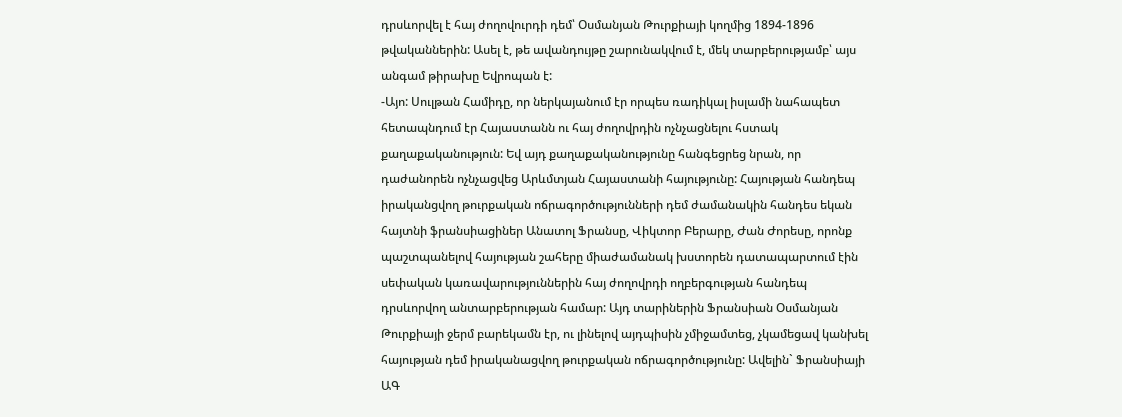դրսևորվել է հայ ժողովուրդի դեմ՝ Օսմանյան Թուրքիայի կողմից 1894-1896 թվականներին: Ասել է, թե ավանդույթը շարունակվում է, մեկ տարբերությամբ՝ այս անգամ թիրախը Եվրոպան է:
-Այո: Սուլթան Համիդը, որ ներկայանում էր որպես ռադիկալ իսլամի նահապետ հետապնդում էր Հայաստանն ու հայ ժողովրդին ոչնչացնելու հստակ քաղաքականություն: Եվ այդ քաղաքականությունը հանգեցրեց նրան, որ դաժանորեն ոչնչացվեց Արևմտյան Հայաստանի հայությունը: Հայության հանդեպ իրականցվող թուրքական ոճրագործությունների դեմ ժամանակին հանդես եկան հայտնի ֆրանսիացիներ Անատոլ Ֆրանսը, Վիկտոր Բերարը, Ժան Ժորեսը, որոնք պաշտպանելով հայության շահերը միաժամանակ խստորեն դատապարտում էին սեփական կառավարություններին հայ ժողովրդի ողբերգության հանդեպ դրսևորվող անտարբերության համար: Այդ տարիներին Ֆրանսիան Օսմանյան Թուրքիայի ջերմ բարեկամն էր, ու լինելով այդպիսին չմիջամտեց, չկամեցավ կանխել հայության դեմ իրականացվող թուրքական ոճրագործությունը: Ավելին` Ֆրանսիայի ԱԳ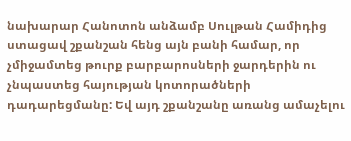նախարար Հանոտոն անձամբ Սուլթան Համիդից ստացավ շքանշան հենց այն բանի համար, որ չմիջամտեց թուրք բարբարոսների ջարդերին ու չնպաստեց հայության կոտորածների դադարեցմանը: Եվ այդ շքանշանը առանց ամաչելու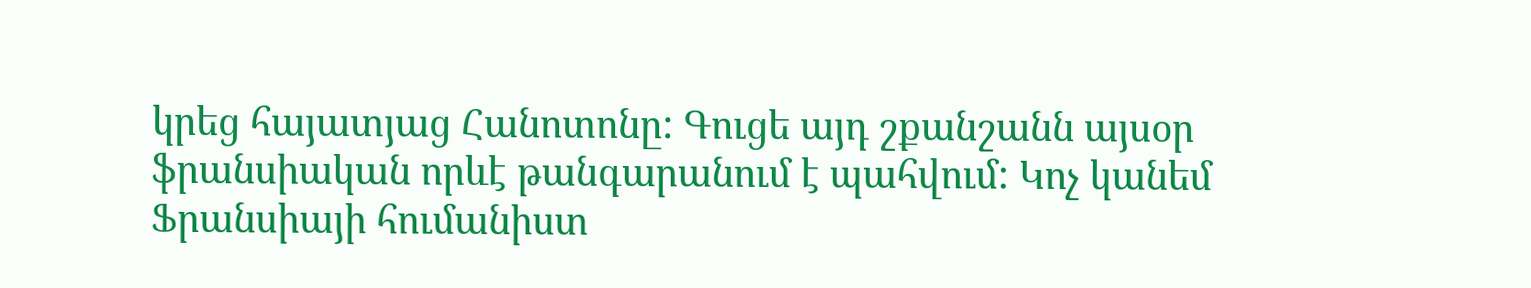կրեց հայատյաց Հանոտոնը: Գուցե այդ շքանշանն այսօր ֆրանսիական որևէ թանգարանում է պահվում: Կոչ կանեմ Ֆրանսիայի հումանիստ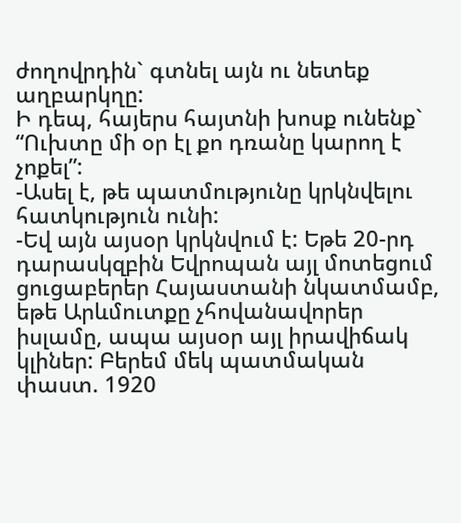ժողովրդին` գտնել այն ու նետեք աղբարկղը:
Ի դեպ, հայերս հայտնի խոսք ունենք` “Ուխտը մի օր էլ քո դռանը կարող է չոքել”:
-Ասել է, թե պատմությունը կրկնվելու հատկություն ունի:
-Եվ այն այսօր կրկնվում է: Եթե 20-րդ դարասկզբին Եվրոպան այլ մոտեցում ցուցաբերեր Հայաստանի նկատմամբ, եթե Արևմուտքը չհովանավորեր իսլամը, ապա այսօր այլ իրավիճակ կլիներ: Բերեմ մեկ պատմական փաստ. 1920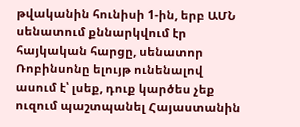թվականին հունիսի 1-ին, երբ ԱՄՆ սենատում քննարկվում էր հայկական հարցը, սենատոր Ռոբինսոնը ելույթ ունենալով ասում է՝ լսեք, դուք կարծես չեք ուզում պաշտպանել Հայաստանին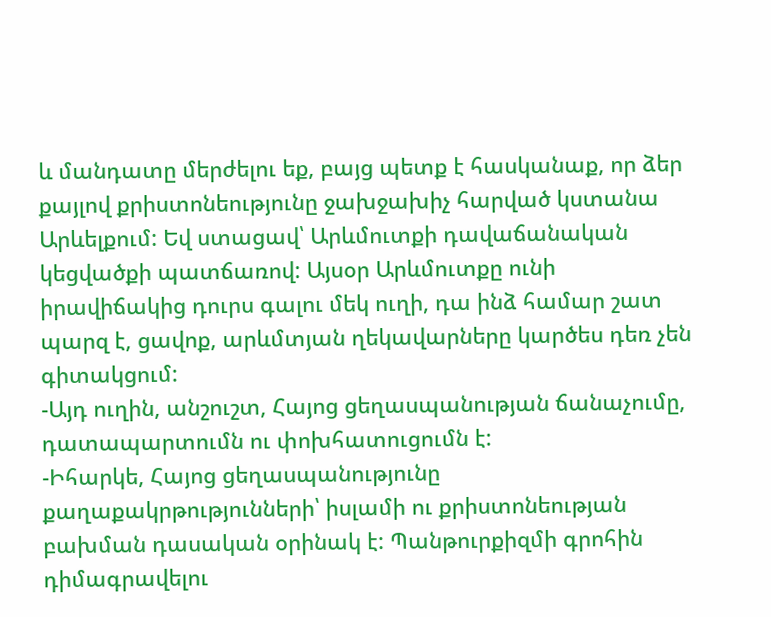և մանդատը մերժելու եք, բայց պետք է հասկանաք, որ ձեր քայլով քրիստոնեությունը ջախջախիչ հարված կստանա Արևելքում: Եվ ստացավ՝ Արևմուտքի դավաճանական կեցվածքի պատճառով: Այսօր Արևմուտքը ունի իրավիճակից դուրս գալու մեկ ուղի, դա ինձ համար շատ պարզ է, ցավոք, արևմտյան ղեկավարները կարծես դեռ չեն գիտակցում:
-Այդ ուղին, անշուշտ, Հայոց ցեղասպանության ճանաչումը, դատապարտումն ու փոխհատուցումն է:
-Իհարկե, Հայոց ցեղասպանությունը քաղաքակրթությունների՝ իսլամի ու քրիստոնեության բախման դասական օրինակ է: Պանթուրքիզմի գրոհին դիմագրավելու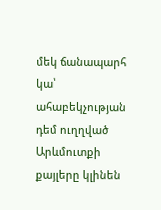մեկ ճանապարհ կա՝ ահաբեկչության դեմ ուղղված Արևմուտքի քայլերը կլինեն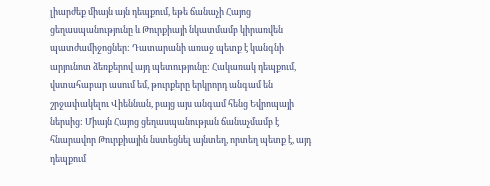լիարժեք միայն այն դեպքում, եթե ճանաչի Հայոց ցեղասպանությունը և Թուրքիայի նկատմամբ կիրառվեն պատժամիջոցներ: Դատարանի առաջ պետք է կանգնի արյունոտ ձեռքերով այդ պետությունը: Հակառակ դեպքում, վստահաբար ասում եմ, թուրքերը երկրորդ անգամ են շրջափակելու Վիեննան, բայց այս անգամ հենց Եվրոպայի ներսից: Միայն Հայոց ցեղասպանության ճանաչմամբ է հնարավոր Թուրքիային նստեցնել այնտեղ, որտեղ պետք է, այդ դեպքում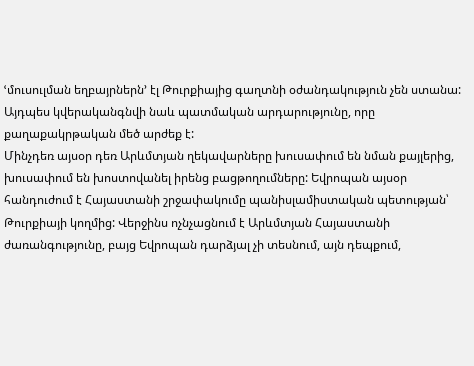ՙմուսուլման եղբայրներն՚ էլ Թուրքիայից գաղտնի օժանդակություն չեն ստանա: Այդպես կվերականգնվի նաև պատմական արդարությունը, որը քաղաքակրթական մեծ արժեք է:
Մինչդեռ այսօր դեռ Արևմտյան ղեկավարները խուսափում են նման քայլերից, խուսափում են խոստովանել իրենց բացթողումները: Եվրոպան այսօր հանդուժում է Հայաստանի շրջափակումը պանիսլամիստական պետության՝ Թուրքիայի կողմից: Վերջինս ոչնչացնում է Արևմտյան Հայաստանի ժառանգությունը, բայց Եվրոպան դարձյալ չի տեսնում, այն դեպքում,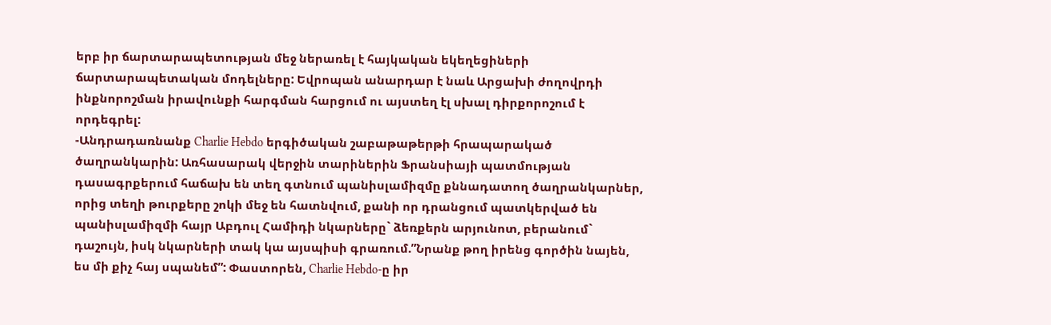երբ իր ճարտարապետության մեջ ներառել է հայկական եկեղեցիների ճարտարապետական մոդելները: Եվրոպան անարդար է նաև Արցախի ժողովրդի ինքնորոշման իրավունքի հարգման հարցում ու այստեղ էլ սխալ դիրքորոշում է որդեգրել:
-Անդրադառնանք Charlie Hebdo երգիծական շաբաթաթերթի հրապարակած ծաղրանկարին: Առհասարակ վերջին տարիներին Ֆրանսիայի պատմության դասագրքերում հաճախ են տեղ գտնում պանիսլամիզմը քննադատող ծաղրանկարներ, որից տեղի թուրքերը շոկի մեջ են հատնվում, քանի որ դրանցում պատկերված են պանիսլամիզմի հայր Աբդուլ Համիդի նկարները` ձեռքերն արյունոտ, բերանում` դաշույն, իսկ նկարների տակ կա այսպիսի գրառում.”Նրանք թող իրենց գործին նայեն, ես մի քիչ հայ սպանեմ”: Փաստորեն, Charlie Hebdo-ը իր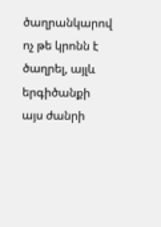ծաղրանկարով ոչ թե կրոնն է ծաղրել, այլև երգիծանքի այս ժանրի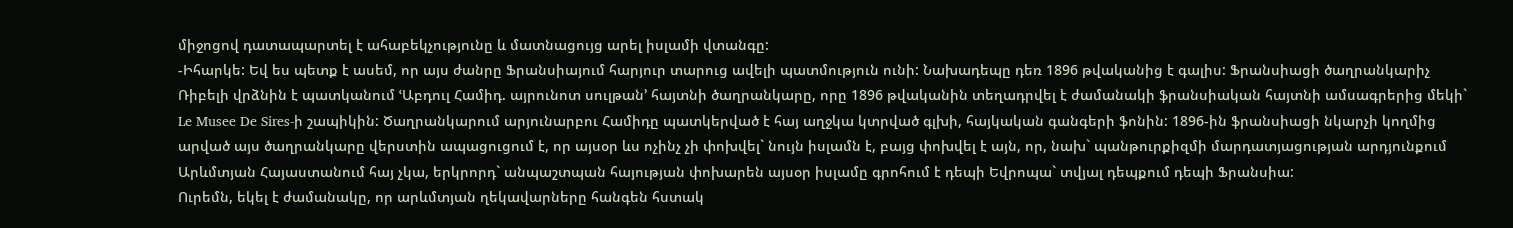միջոցով դատապարտել է ահաբեկչությունը և մատնացույց արել իսլամի վտանգը:
-Իհարկե: Եվ ես պետք է ասեմ, որ այս ժանրը Ֆրանսիայում հարյուր տարուց ավելի պատմություն ունի: Նախադեպը դեռ 1896 թվականից է գալիս: Ֆրանսիացի ծաղրանկարիչ Ռիբելի վրձնին է պատկանում ՙԱբդուլ Համիդ. այրունոտ սուլթան՚ հայտնի ծաղրանկարը, որը 1896 թվականին տեղադրվել է ժամանակի ֆրանսիական հայտնի ամսագրերից մեկի` Le Musee De Sires-ի շապիկին: Ծաղրանկարում արյունարբու Համիդը պատկերված է հայ աղջկա կտրված գլխի, հայկական գանգերի ֆոնին: 1896-ին ֆրանսիացի նկարչի կողմից արված այս ծաղրանկարը վերստին ապացուցում է, որ այսօր ևս ոչինչ չի փոխվել` նույն իսլամն է, բայց փոխվել է այն, որ, նախ` պանթուրքիզմի մարդատյացության արդյունքում Արևմտյան Հայաստանում հայ չկա, երկրորդ` անպաշտպան հայության փոխարեն այսօր իսլամը գրոհում է դեպի Եվրոպա` տվյալ դեպքում դեպի Ֆրանսիա:
Ուրեմն, եկել է ժամանակը, որ արևմտյան ղեկավարները հանգեն հստակ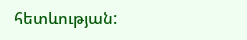հետևության: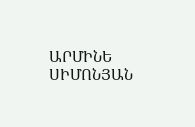ԱՐՄԻՆԵ ՍԻՄՈՆՅԱՆ